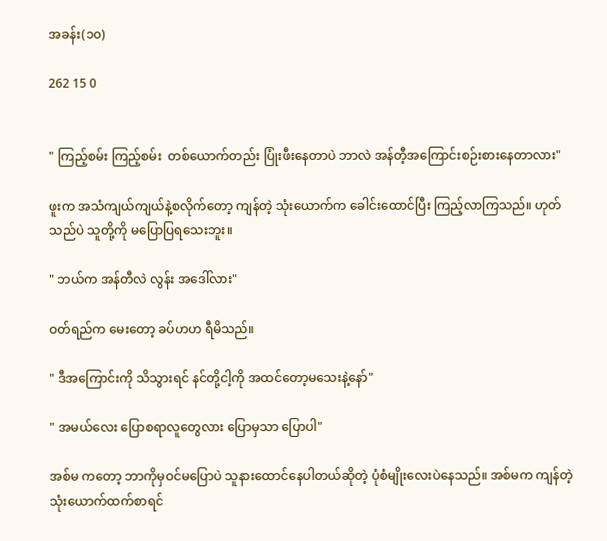အခန်း(၁၀)

262 15 0


" ကြည့်စမ်း ကြည့်စမ်း  တစ်ယောက်တည်း ပြုံးဖီးနေတာပဲ ဘာလဲ အန်တီ့အကြောင်းစဉ်းစားနေတာလား"

ဖူးက အသံကျယ်ကျယ်နဲ့စလိုက်တော့ ကျန်တဲ့ သုံးယောက်က ခေါင်းထောင်ပြီး ကြည့်လာကြသည်။ ဟုတ်သည်ပဲ သူတို့ကို မပြောပြရသေးဘူး။

" ဘယ်က အန်တီလဲ လွန်း အဒေါ်လား"

ဝတ်ရည်က မေးတော့ ခပ်ဟဟ ရီမိသည်။

" ဒီအကြောင်းကို သိသွားရင် နင်တို့ငါ့ကို အထင်တော့မသေးနဲ့နော်"

" အမယ်လေး ပြောစရာလူတွေလား ပြောမှသာ ပြောပါ"

အစ်မ ကတော့ ဘာကိုမှဝင်မပြောပဲ သူနားထောင်နေပါတယ်ဆိုတဲ့ ပုံစံမျိုးလေးပဲနေသည်။ အစ်မက ကျန်တဲ့ သုံးယောက်ထက်စာရင်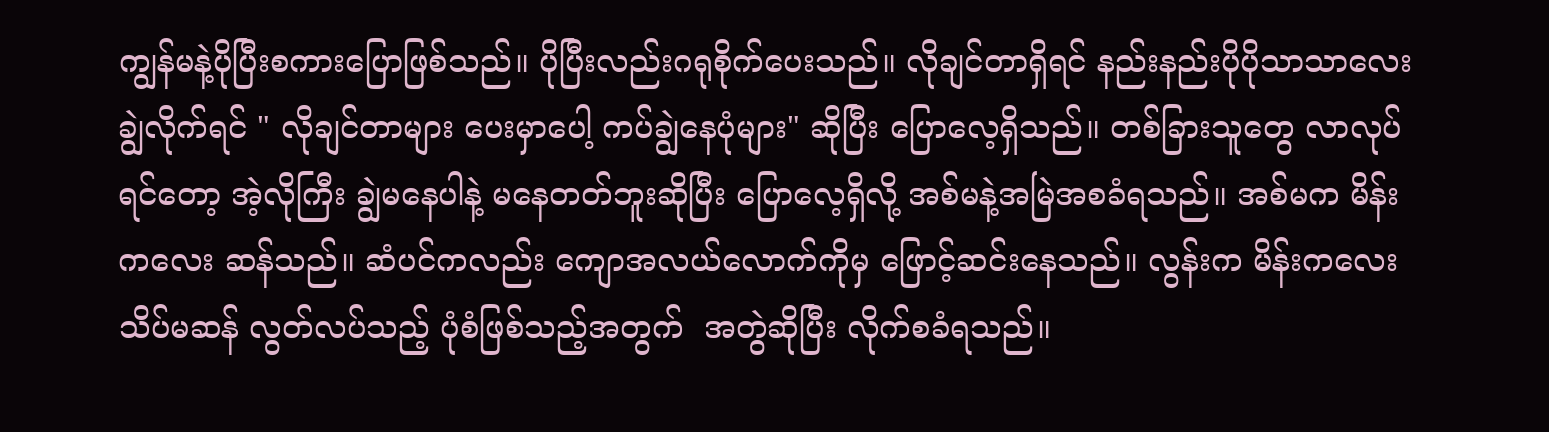ကျွန်မနဲ့ပိုပြီးစကားပြောဖြစ်သည်။ ပိုပြီးလည်းဂရုစိုက်ပေးသည်။ လိုချင်တာရှိရင် နည်းနည်းပိုပိုသာသာလေးချွဲလိုက်ရင် ‌" လိုချင်တာများ ပေးမှာပေါ့ ကပ်ချွဲနေပုံများ" ဆိုပြီး ပြောလေ့ရှိသည်။ တစ်ခြားသူတွေ လာလုပ်ရင်တော့ အဲ့လိုကြီး ချွဲမနေပါနဲ့ မနေတတ်ဘူးဆိုပြီး ပြောလေ့ရှိလို့ အစ်မနဲ့အမြဲအစခံရသည်။ အစ်မက မိန်းက‌လေး ဆန်သည်။ ဆံပင်ကလည်း ကျောအလယ်လောက်ကိုမှ ဖြောင့်ဆင်းနေသည်။ လွန်းက မိန်းကလေး သိပ်မဆန် လွတ်လပ်သည့် ပုံစံဖြစ်သည့်အတွက်  အတွဲဆိုပြီး လိုက်စခံရသည်။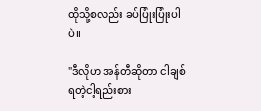ထိုသို့စလည်း ခပ်ပြုံးပြုံးပါပဲ။

"ဒီလိုဟ အန်တီဆိုတာ ငါချစ်ရတဲ့ငါ့ရည်းစား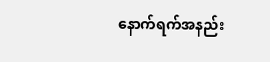နောက်ရက်အနည်း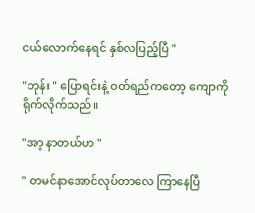ငယ်လောက်နေရင် နှစ်လပြည့်ပြီ "

"ဘုန်း " ပြောရင်းနဲ့ ဝတ်ရည်ကတော့ ကျောကို ရိုက်လိုက်သည်။

"အာ့ နာတယ်ဟ "

" တမင်နာအောင်လုပ်တာလေ ကြာနေပြီ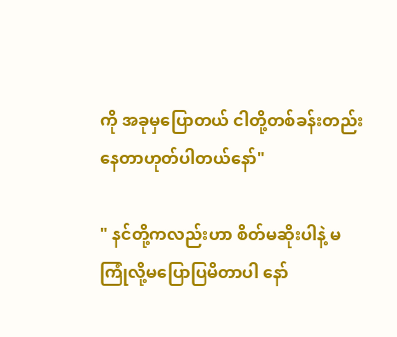ကို အခုမှပြောတယ် ငါတို့တစ်ခန်းတည်းနေတာဟုတ်ပါတယ်နော်"

" နင်တို့ကလည်းဟာ စိတ်မဆိုးပါနဲ့ မကြုံလို့မပြောပြမိတာပါ နော်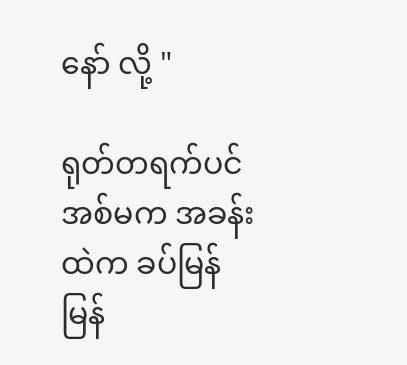နော် လို့ "

ရုတ်တရက်ပင် အစ်မက အခန်းထဲက ခပ်မြန်မြန်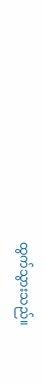ထွက်သွားသည်။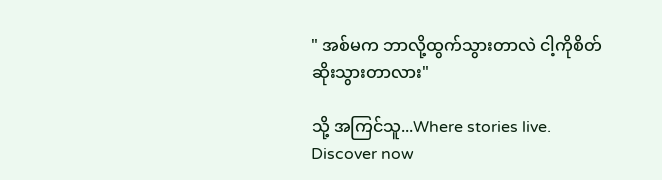" အစ်မက ဘာလို့ထွက်သွားတာလဲ ငါ့ကိုစိတ်ဆိုးသွားတာလား"

သို့ အကြင်သူ...Where stories live. Discover now